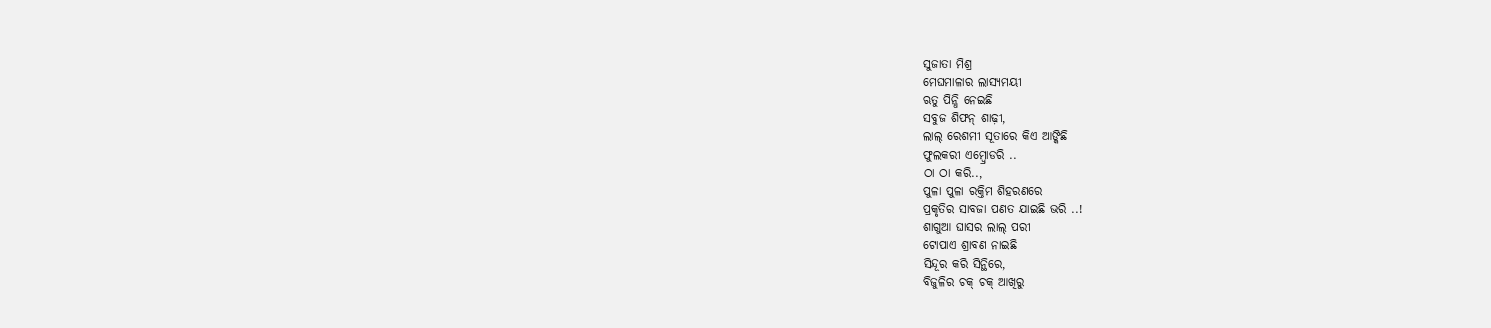ସୁଜାତା ମିଶ୍ର
ମେଘମାଳାର ଲାସ୍ୟମୟୀ
ଋତୁ ପିନ୍ଧି ନେଇଛି
ସବୁଜ ଶିଫନ୍ ଶାଢ଼ୀ,
ଲାଲ୍ ରେଶମୀ ସୂତାରେ କିଏ ଆଙ୍କିଛି
ଫୁଲକରୀ ଏମ୍ବ୍ରୋଡରି ..
ଠା ଠା କରି..,
ପୁଳା ପୁଳା ରକ୍ତିମ ଶିହରଣରେ
ପ୍ରକୃତିର ସାବଜା ପଣତ ଯାଇଛି ଭରି ..!
ଶାଗୁଆ ଘାସର ଲାଲ୍ ପରୀ
ଟୋପାଏ ଶ୍ରାବଣ ନାଇଛି
ସିନ୍ଦୂର କରି ସିନ୍ଥିରେ,
ବିଜୁଳିର ଚକ୍ ଚକ୍ ଆଖିରୁ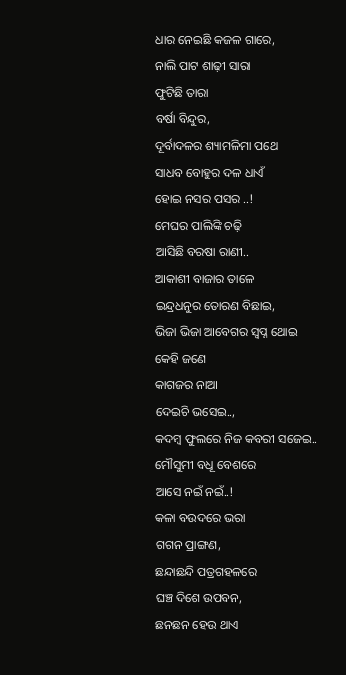ଧାର ନେଇଛି କଜଳ ଗାରେ,
ନାଲି ପାଟ ଶାଢ଼ୀ ସାରା
ଫୁଟିଛି ତାରା
ବର୍ଷା ବିନ୍ଦୁର,
ଦୂର୍ବାଦଳର ଶ୍ୟାମଳିମା ପଥେ
ସାଧବ ବୋହୁର ଦଳ ଧାଏଁ
ହୋଇ ନସର ପସର ..!
ମେଘର ପାଲିଙ୍କି ଚଢ଼ି
ଆସିଛି ବରଷା ରାଣୀ..
ଆକାଶୀ ବାଜାର ତାଳେ
ଇନ୍ଦ୍ରଧନୁର ତୋରଣ ବିଛାଇ,
ଭିଜା ଭିଜା ଆବେଗର ସ୍ବପ୍ନ ଥୋଇ
କେହି ଜଣେ
କାଗଜର ନାଆ
ଦେଇଚି ଭସେଇ..,
କଦମ୍ବ ଫୁଲରେ ନିଜ କବରୀ ସଜେଇ..
ମୌସୁମୀ ବଧୂ ବେଶରେ
ଆସେ ନଇଁ ନଇଁ..!
କଳା ବଉଦରେ ଭରା
ଗଗନ ପ୍ରାଙ୍ଗଣ,
ଛନ୍ଦାଛନ୍ଦି ପତ୍ରଗହଳରେ
ଘଞ୍ଚ ଦିଶେ ଉପବନ,
ଛନଛନ ହେଉ ଥାଏ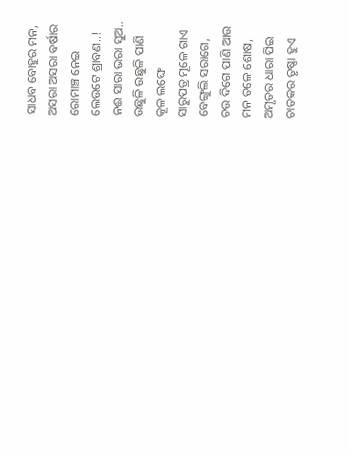ସାଧବ ବୋହୁର ମନ,
ଅସରା ଅସରା ବର୍ଷାର
ରୋମାଞ୍ଚ ନେଇ
ଲେଉଟେ ଶ୍ରାବଣ..!
ନଈ ସାରା ଭରା ସୁଅ..
ଉଛୁଳି ଉଛୁଳି ପାଣି
କୂଳ ଲଙ୍ଘେ
ସାରୁପତ୍ର ମୂଳେ ଗାଏ
ବେଙ୍ଗୁଲି ସରାଗେ,
ଚଉ ଦିଗେ ପାଣି ଆଉ
ମନ ତଳେ ଶୋଷ,
ଅମୃତର ଧାରା ପିଇ
ଚାତକର ତୃଷ୍ଣା ହୁଏ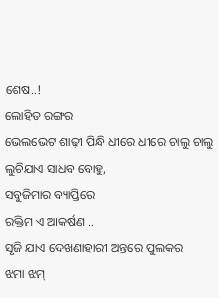ଶେଷ..!
ଲୋହିତ ରଙ୍ଗର
ଭେଲଭେଟ ଶାଢ଼ୀ ପିନ୍ଧି ଧୀରେ ଧୀରେ ଚାଲୁ ଚାଲୁ
ଲୁଚିଯାଏ ସାଧବ ବୋହୁ,
ସବୁଜିମାର ବ୍ୟାପ୍ତିରେ
ରକ୍ତିମ ଏ ଆକର୍ଷଣ ..
ସୃଜି ଯାଏ ଦେଖଣାହାରୀ ଅନ୍ତରେ ପୁଲକର
ଝମା ଝମ୍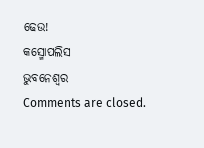ଢେଉ!
କସ୍ମୋପଲିସ
ଭୁବନେଶ୍ୱର
Comments are closed.